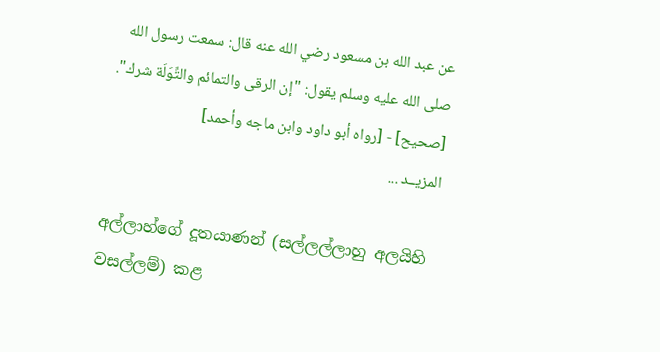عن عبد الله بن مسعود رضي الله عنه قال: سمعت رسول الله صلى الله عليه وسلم يقول: "إن الرقى والتمائم والتِّوَلَة شرك".
[صحيح] - [رواه أبو داود وابن ماجه وأحمد]
المزيــد ...

අල්ලාහ්ගේ දූතයාණන් (සල්ලල්ලාහු අලයිහි වසල්ලම්) කළ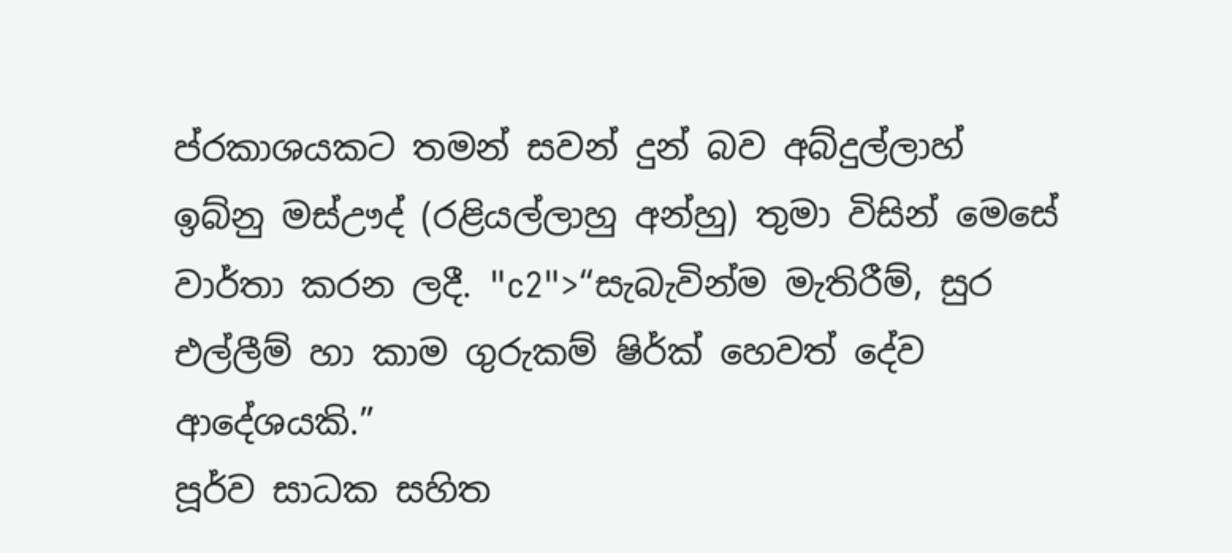ප්රකාශයකට තමන් සවන් දුන් බව අබ්දුල්ලාහ් ඉබ්නු මස්ඌද් (රළියල්ලාහු අන්හු) තුමා විසින් මෙසේ වාර්තා කරන ලදී. "c2">“සැබැවින්ම මැතිරීම්, සුර එල්ලීම් හා කාම ගුරුකම් ෂිර්ක් හෙවත් දේව ආදේශයකි.”
පූර්ව සාධක සහිත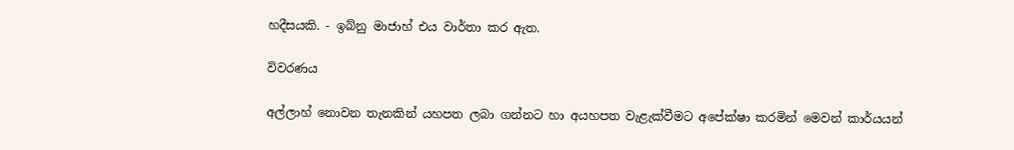හදීසයකි. - ඉබ්නු මාජාහ් එය වාර්තා කර ඇත.

විවරණය

අල්ලාහ් නොවන තැනකින් යහපත ලබා ගන්නට හා අයහපත වැළැක්වීමට අපේක්ෂා කරමින් මෙවන් කාර්යයන්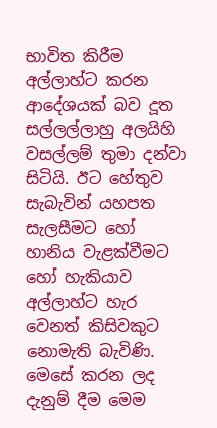භාවිත කිරීම අල්ලාහ්ට කරන ආදේශයක් බව දූත සල්ලල්ලාහු අලයිහි වසල්ලම් තුමා දන්වා සිටියි. ඊට හේතුව සැබැවින් යහපත සැලසීමට හෝ හානිය වැළක්වීමට හෝ හැකියාව අල්ලාහ්ට හැර වෙනත් කිසිවකුට නොමැති බැවිණි. මෙසේ කරන ලද දැනුම් දීම මෙම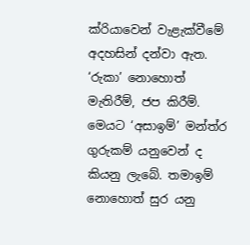ක්රියාවෙන් වැළැක්වීමේ අදහසින් දන්වා ඇත. ‘රුකා’ නොහොත් මැතිරීම්, ජප කිරීම්. මෙයට ‘අසාඉම්’ මන්ත්ර ගුරුකම් යනුවෙන් ද කියනු ලැබේ. තමාඉම් නොහොත් සුර යනු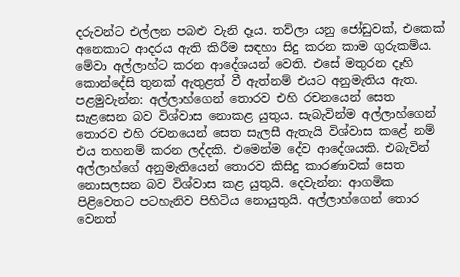දරුවන්ට එල්ලන පබළු වැනි දෑය. තව්ලා යනු ජෝඩුවක්, එකෙක් අනෙකාට ආදරය ඇති කිරීම සඳහා සිදු කරන කාම ගුරුකම්ය. මේවා අල්ලාහ්ට කරන ආදේශයන් වෙති. එසේ මතුරන දෑහි කොන්දේසි තුනක් ඇතුළත් වී ඇත්නම් එයට අනුමැතිය ඇත. පළමුවැන්න: අල්ලාහ්ගෙන් තොරව එහි රචනයෙන් සෙත සැළසෙන බව විශ්වාස නොකළ යුතුය. සැබැවින්ම අල්ලාහ්ගෙන් තොරව එහි රචනයෙන් සෙත සැලසී ඇතැයි විශ්වාස කළේ නම් එය තහනම් කරන ලද්දකි. එමෙන්ම දේව ආදේශයකි. එබැවින් අල්ලාහ්ගේ අනුමැතියෙන් තොරව කිසිදු කාරණාවක් සෙත නොසලසන බව විශ්වාස කළ යුතුයි. දෙවැන්න: ආගමික පිළිවෙතට පටහැනිව පිහිටිය නොයුතුයි. අල්ලාහ්ගෙන් තොර වෙනත්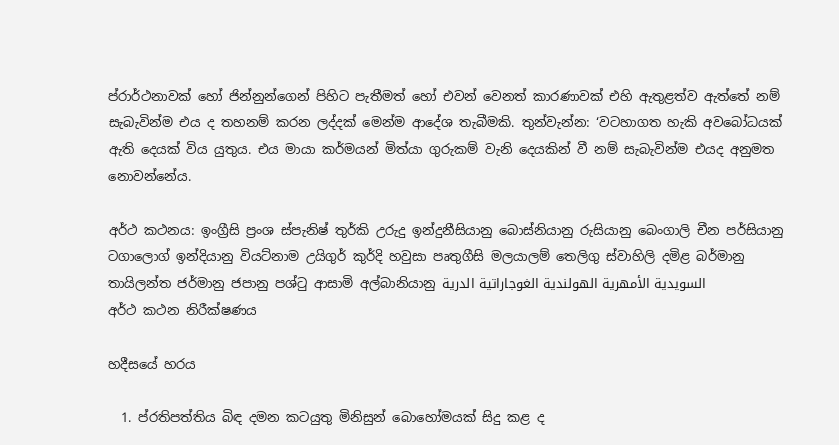ප්රාර්ථනාවක් හෝ ජින්නුන්ගෙන් පිහිට පැතීමත් හෝ එවන් වෙනත් කාරණාවක් එහි ඇතුළත්ව ඇත්තේ නම් සැබැවින්ම එය ද තහනම් කරන ලද්දක් මෙන්ම ආදේශ තැබීමකි. තුන්වැන්න: ‘වටහාගත හැකි අවබෝධයක් ඇති දෙයක් විය යුතුය. එය මායා කර්මයන් මිත්යා ගුරුකම් වැනි දෙයකින් වී නම් සැබැවින්ම එයද අනුමත නොවන්නේය.

අර්ථ කථනය: ඉංග්‍රීසි ප්‍රංශ ස්පැනිෂ් තුර්කි උරුදු ඉන්දුනීසියානු බොස්නියානු රුසියානු බෙංගාලි චීන පර්සියානු ටගාලොග් ඉන්දියානු වියට්නාම උයිගුර් කුර්දි හවුසා පෘතුගීසි මලයාලම් තෙලිගු ස්වාහිලි දමිළ බර්මානු තායිලන්ත ජර්මානු ජපානු පශ්ටු ආසාමි අල්බානියානු السويدية الأمهرية الهولندية الغوجاراتية الدرية
අර්ථ කථන නිරීක්ෂණය

හදීසයේ හරය

  1. ප්රතිපත්තිය බිඳ දමන කටයුතු මිනිසුන් බොහෝමයක් සිදු කළ ද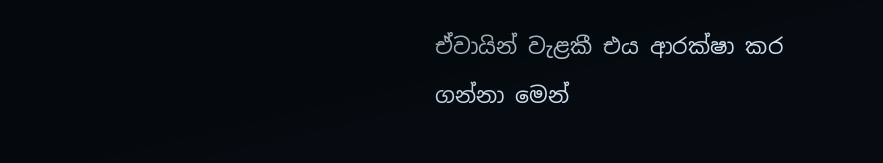ඒවායින් වැළකී එය ආරක්ෂා කර ගන්නා මෙන්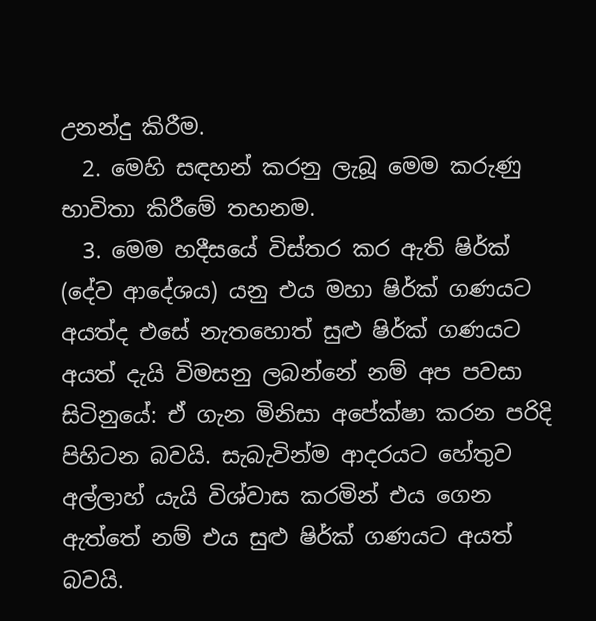උනන්දු කිරීම.
  2. මෙහි සඳහන් කරනු ලැබූ මෙම කරුණු භාවිතා කිරීමේ තහනම.
  3. මෙම හදීසයේ විස්තර කර ඇති ෂිර්ක් (දේව ආදේශය) යනු එය මහා ෂිර්ක් ගණයට අයත්ද එසේ නැතහොත් සුළු ෂිර්ක් ගණයට අයත් දැයි විමසනු ලබන්නේ නම් අප පවසා සිටිනුයේ: ඒ ගැන මිනිසා අපේක්ෂා කරන පරිදි පිහිටන බවයි. සැබැවින්ම ආදරයට හේතුව අල්ලාහ් යැයි විශ්වාස කරමින් එය ගෙන ඇත්තේ නම් එය සුළු ෂිර්ක් ගණයට අයත් බවයි.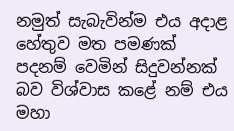නමුත් සැබැවින්ම එය අදාළ හේතුව මත පමණක් පදනම් වෙමින් සිදුවන්නක් බව විශ්වාස කළේ නම් එය මහා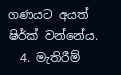ගණයට අයත් ෂිර්ක් වන්නේය.
  4. මැතිරීම්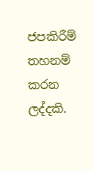ජපකිරීම් තහනම් කරන ලද්දකි.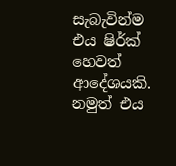සැබැවින්ම එය ෂිර්ක් හෙවත් ආදේශයකි. නමුත් එය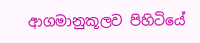ආගමානුකූලව පිහිටියේ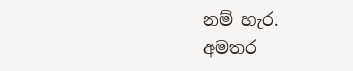නම් හැර.
අමතර